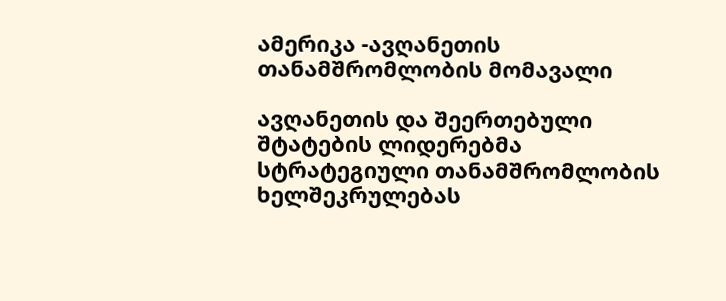ამერიკა -ავღანეთის თანამშრომლობის მომავალი

ავღანეთის და შეერთებული შტატების ლიდერებმა სტრატეგიული თანამშრომლობის ხელშეკრულებას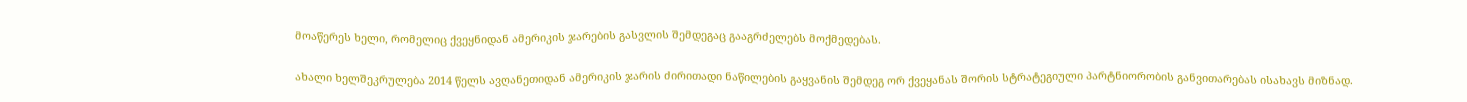მოაწერეს ხელი, რომელიც ქვეყნიდან ამერიკის ჯარების გასვლის შემდეგაც გააგრძელებს მოქმედებას.

ახალი ხელშეკრულება 2014 წელს ავღანეთიდან ამერიკის ჯარის ძირითადი ნაწილების გაყვანის შემდეგ ორ ქვეყანას შორის სტრატეგიული პარტნიორობის განვითარებას ისახავს მიზნად.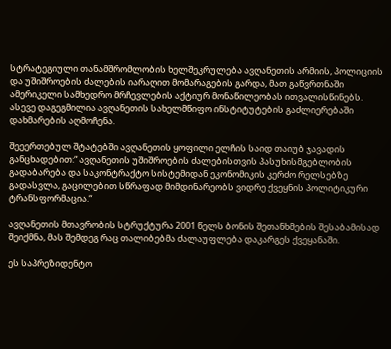სტრატეგიული თანამშრომლობის ხელშეკრულება ავღანეთის არმიის, პოლიციის და უშიშროების ძალების იარაღით მომარაგების გარდა, მათ გაწვრთნაში ამერიკელი სამხედრო მრჩევლების აქტიურ მონაწილეობას ითვალისწინებს. ასევე დაგეგმილია ავღანეთის სახელმწიფო ინსტიტუტების გაძლიერებაში დახმარების აღმოჩენა.

შეეერთებულ შტატებში ავღანეთის ყოფილი ელჩის საიდ თაიუბ ჯავადის განცხადებით:“ ავღანეთის უშიშროების ძალებისთვის პასუხისმგებლობის გადაბარება და საკონტრაქტო სისტემიდან ეკონომიკის კერძო რელსებზე გადასვლა, გაცილებით სწრაფად მიმდინარეობს ვიდრე ქვეყნის პოლიტიკური ტრანსფორმაცია.“

ავღანეთის მთავრობის სტრუქტურა 2001 წელს ბონის შეთანხმების შესაბამისად შეიქმნა, მას შემდეგ რაც თალიბებმა ძალაუფლება დაკარგეს ქვეყანაში.

ეს საპრეზიდენტო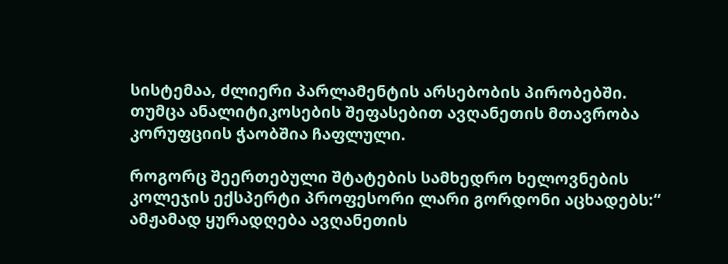სისტემაა, ძლიერი პარლამენტის არსებობის პირობებში. თუმცა ანალიტიკოსების შეფასებით ავღანეთის მთავრობა კორუფციის ჭაობშია ჩაფლული.

როგორც შეერთებული შტატების სამხედრო ხელოვნების კოლეჯის ექსპერტი პროფესორი ლარი გორდონი აცხადებს:“ ამჟამად ყურადღება ავღანეთის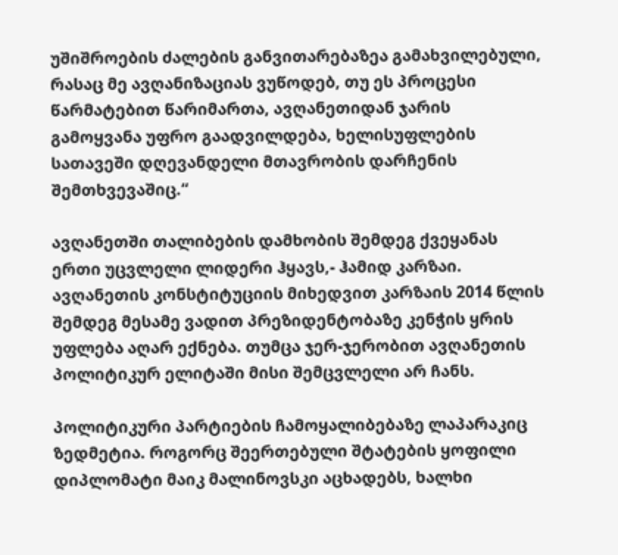უშიშროების ძალების განვითარებაზეა გამახვილებული, რასაც მე ავღანიზაციას ვუწოდებ, თუ ეს პროცესი წარმატებით წარიმართა, ავღანეთიდან ჯარის გამოყვანა უფრო გაადვილდება, ხელისუფლების სათავეში დღევანდელი მთავრობის დარჩენის შემთხვევაშიც.“

ავღანეთში თალიბების დამხობის შემდეგ ქვეყანას ერთი უცვლელი ლიდერი ჰყავს,- ჰამიდ კარზაი. ავღანეთის კონსტიტუციის მიხედვით კარზაის 2014 წლის შემდეგ მესამე ვადით პრეზიდენტობაზე კენჭის ყრის უფლება აღარ ექნება. თუმცა ჯერ-ჯერობით ავღანეთის პოლიტიკურ ელიტაში მისი შემცვლელი არ ჩანს.

პოლიტიკური პარტიების ჩამოყალიბებაზე ლაპარაკიც ზედმეტია. როგორც შეერთებული შტატების ყოფილი დიპლომატი მაიკ მალინოვსკი აცხადებს, ხალხი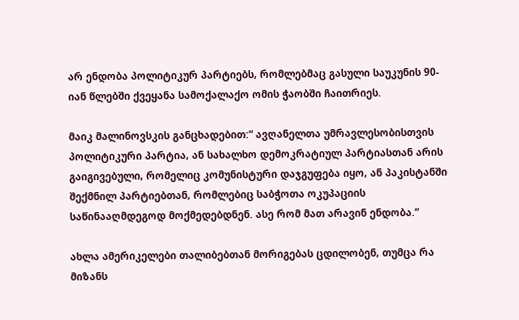არ ენდობა პოლიტიკურ პარტიებს, რომლებმაც გასული საუკუნის 90-იან წლებში ქვეყანა სამოქალაქო ომის ჭაობში ჩაითრიეს.

მაიკ მალინოვსკის განცხადებით:“ ავღანელთა უმრავლესობისთვის პოლიტიკური პარტია, ან სახალხო დემოკრატიულ პარტიასთან არის გაიგივებული, რომელიც კომუნისტური დაჯგუფება იყო, ან პაკისტანში შექმნილ პარტიებთან, რომლებიც საბჭოთა ოკუპაციის საწინააღმდეგოდ მოქმედებდნენ. ასე რომ მათ არავინ ენდობა.“

ახლა ამერიკელები თალიბებთან მორიგებას ცდილობენ, თუმცა რა მიზანს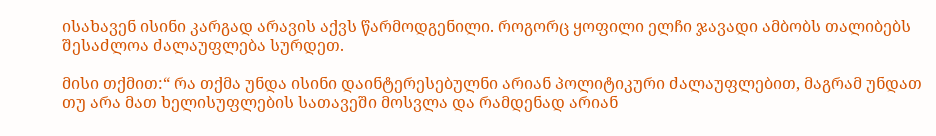ისახავენ ისინი კარგად არავის აქვს წარმოდგენილი. როგორც ყოფილი ელჩი ჯავადი ამბობს თალიბებს შესაძლოა ძალაუფლება სურდეთ.

მისი თქმით:“ რა თქმა უნდა ისინი დაინტერესებულნი არიან პოლიტიკური ძალაუფლებით, მაგრამ უნდათ თუ არა მათ ხელისუფლების სათავეში მოსვლა და რამდენად არიან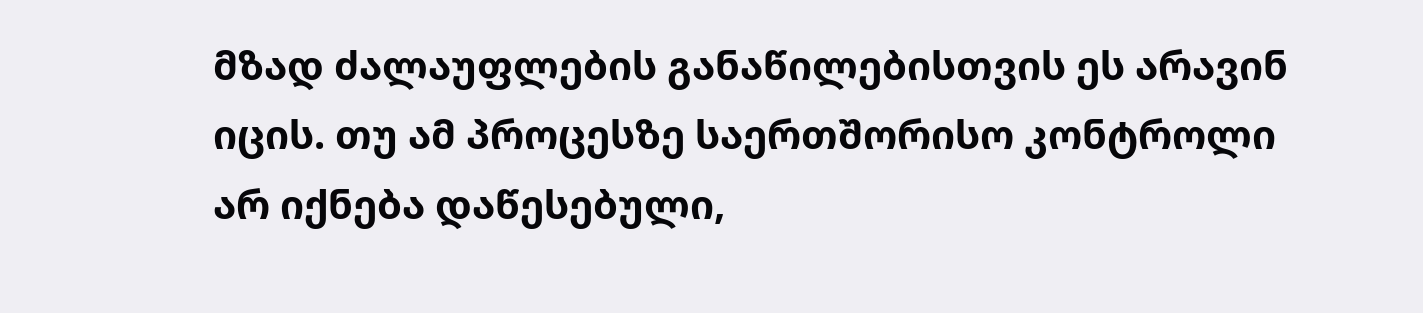მზად ძალაუფლების განაწილებისთვის ეს არავინ იცის. თუ ამ პროცესზე საერთშორისო კონტროლი არ იქნება დაწესებული,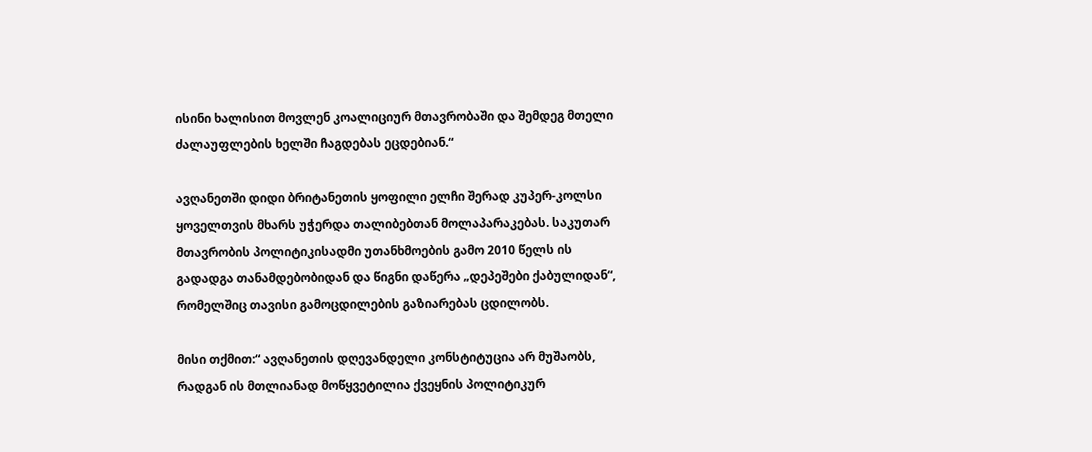ისინი ხალისით მოვლენ კოალიციურ მთავრობაში და შემდეგ მთელი ძალაუფლების ხელში ჩაგდებას ეცდებიან.“

ავღანეთში დიდი ბრიტანეთის ყოფილი ელჩი შერად კუპერ-კოლსი ყოველთვის მხარს უჭერდა თალიბებთან მოლაპარაკებას. საკუთარ მთავრობის პოლიტიკისადმი უთანხმოების გამო 2010 წელს ის გადადგა თანამდებობიდან და წიგნი დაწერა „დეპეშები ქაბულიდან“, რომელშიც თავისი გამოცდილების გაზიარებას ცდილობს.

მისი თქმით:“ ავღანეთის დღევანდელი კონსტიტუცია არ მუშაობს, რადგან ის მთლიანად მოწყვეტილია ქვეყნის პოლიტიკურ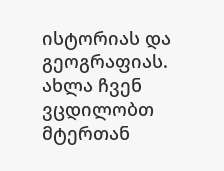ისტორიას და გეოგრაფიას. ახლა ჩვენ ვცდილობთ მტერთან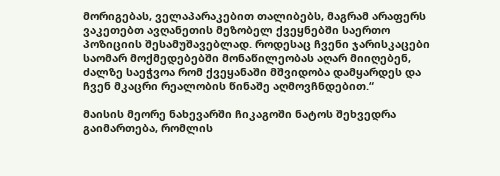მორიგებას, ველაპარაკებით თალიბებს, მაგრამ არაფერს ვაკეთებთ ავღანეთის მეზობელ ქვეყნებში საერთო პოზიციის შესამუშავებლად. როდესაც ჩვენი ჯარისკაცები საომარ მოქმედებებში მონაწილეობას აღარ მიიღებენ, ძალზე საეჭვოა რომ ქვეყანაში მშვიდობა დამყარდეს და ჩვენ მკაცრი რეალობის წინაშე აღმოვჩნდებით.“

მაისის მეორე ნახევარში ჩიკაგოში ნატოს შეხვედრა გაიმართება, რომლის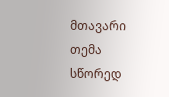მთავარი თემა სწორედ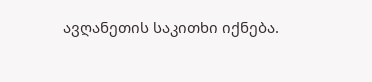ავღანეთის საკითხი იქნება.